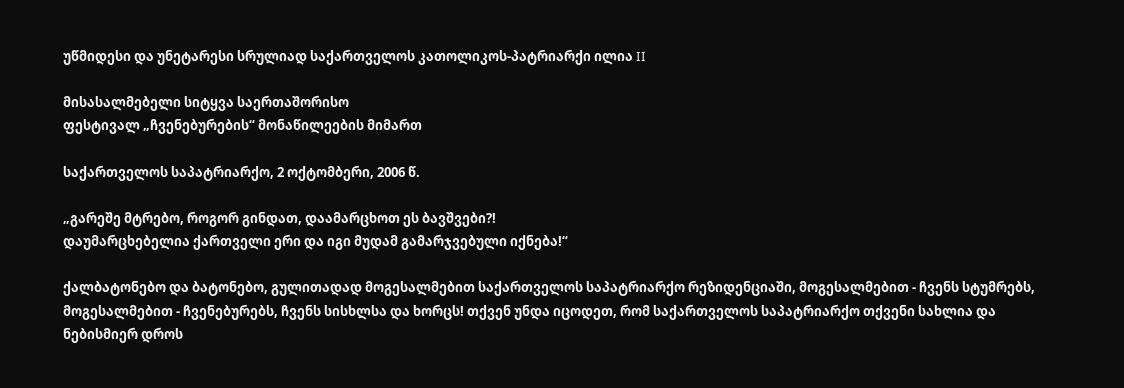უწმიდესი და უნეტარესი სრულიად საქართველოს კათოლიკოს-პატრიარქი ილია II

მისასალმებელი სიტყვა საერთაშორისო
ფესტივალ „ჩვენებურების“ მონაწილეების მიმართ

საქართველოს საპატრიარქო, 2 ოქტომბერი, 2006 წ.

„გარეშე მტრებო, როგორ გინდათ, დაამარცხოთ ეს ბავშვები?!
დაუმარცხებელია ქართველი ერი და იგი მუდამ გამარჯვებული იქნება!“

ქალბატონებო და ბატონებო, გულითადად მოგესალმებით საქართველოს საპატრიარქო რეზიდენციაში, მოგესალმებით - ჩვენს სტუმრებს, მოგესალმებით - ჩვენებურებს, ჩვენს სისხლსა და ხორცს! თქვენ უნდა იცოდეთ, რომ საქართველოს საპატრიარქო თქვენი სახლია და ნებისმიერ დროს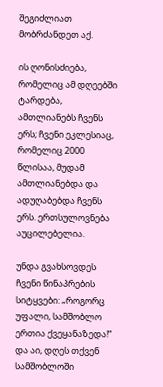შეგიძლიათ მობრძანდეთ აქ.

ის ღონისძიება, რომელიც ამ დღეებში ტარდება, ამთლიანებს ჩვენს ერს; ჩვენი ეკლესიაც, რომელიც 2000 წლისაა, მუდამ ამთლიანებდა და ადუღაბებდა ჩვენს ერს. ერთსულოვნება აუცილებელია.

უნდა გვახსოვდეს ჩვენი წინაპრების სიტყვები: „როგორც უფალი, სამშობლო ერთია ქვეყანაზედა!“ და აი, დღეს თქვენ სამშობლოში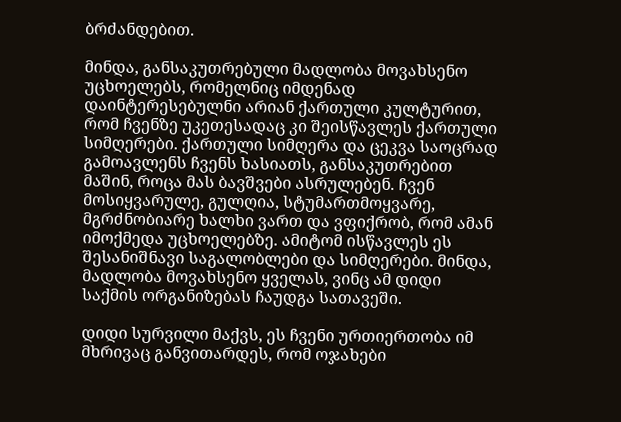ბრძანდებით.

მინდა, განსაკუთრებული მადლობა მოვახსენო უცხოელებს, რომელნიც იმდენად დაინტერესებულნი არიან ქართული კულტურით, რომ ჩვენზე უკეთესადაც კი შეისწავლეს ქართული სიმღერები. ქართული სიმღერა და ცეკვა საოცრად გამოავლენს ჩვენს ხასიათს, განსაკუთრებით მაშინ, როცა მას ბავშვები ასრულებენ. ჩვენ მოსიყვარულე, გულღია, სტუმართმოყვარე, მგრძნობიარე ხალხი ვართ და ვფიქრობ, რომ ამან იმოქმედა უცხოელებზე. ამიტომ ისწავლეს ეს შესანიშნავი საგალობლები და სიმღერები. მინდა, მადლობა მოვახსენო ყველას, ვინც ამ დიდი საქმის ორგანიზებას ჩაუდგა სათავეში.

დიდი სურვილი მაქვს, ეს ჩვენი ურთიერთობა იმ მხრივაც განვითარდეს, რომ ოჯახები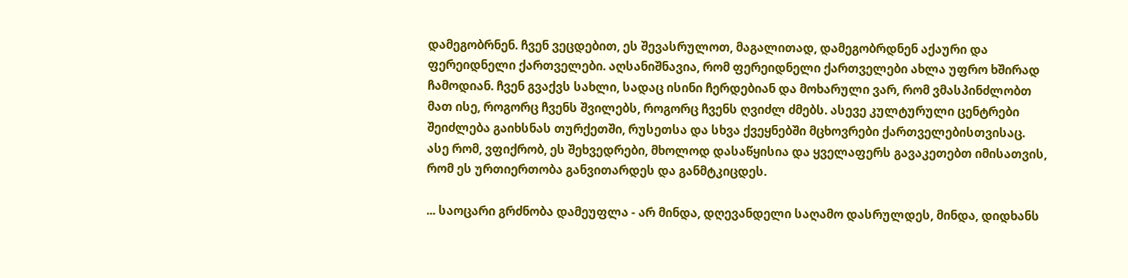დამეგობრნენ. ჩვენ ვეცდებით, ეს შევასრულოთ, მაგალითად, დამეგობრდნენ აქაური და ფერეიდნელი ქართველები. აღსანიშნავია, რომ ფერეიდნელი ქართველები ახლა უფრო ხშირად ჩამოდიან. ჩვენ გვაქვს სახლი, სადაც ისინი ჩერდებიან და მოხარული ვარ, რომ ვმასპინძლობთ მათ ისე, როგორც ჩვენს შვილებს, როგორც ჩვენს ღვიძლ ძმებს. ასევე კულტურული ცენტრები შეიძლება გაიხსნას თურქეთში, რუსეთსა და სხვა ქვეყნებში მცხოვრები ქართველებისთვისაც. ასე რომ, ვფიქრობ, ეს შეხვედრები, მხოლოდ დასაწყისია და ყველაფერს გავაკეთებთ იმისათვის, რომ ეს ურთიერთობა განვითარდეს და განმტკიცდეს.

... საოცარი გრძნობა დამეუფლა - არ მინდა, დღევანდელი საღამო დასრულდეს, მინდა, დიდხანს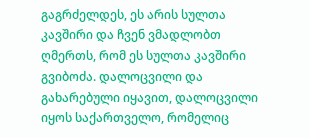გაგრძელდეს, ეს არის სულთა კავშირი და ჩვენ ვმადლობთ ღმერთს, რომ ეს სულთა კავშირი გვიბოძა. დალოცვილი და გახარებული იყავით, დალოცვილი იყოს საქართველო, რომელიც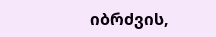იბრძვის,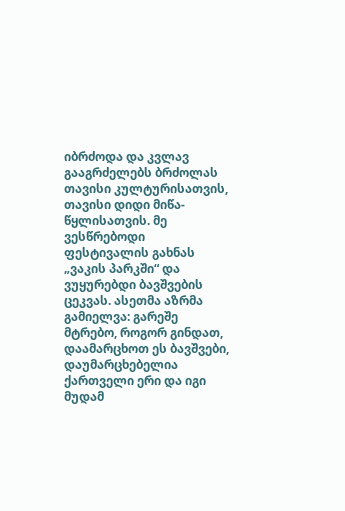იბრძოდა და კვლავ გააგრძელებს ბრძოლას თავისი კულტურისათვის, თავისი დიდი მიწა-წყლისათვის. მე ვესწრებოდი ფესტივალის გახნას „ვაკის პარკში“ და ვუყურებდი ბავშვების ცეკვას. ასეთმა აზრმა გამიელვა: გარეშე მტრებო, როგორ გინდათ, დაამარცხოთ ეს ბავშვები, დაუმარცხებელია ქართველი ერი და იგი მუდამ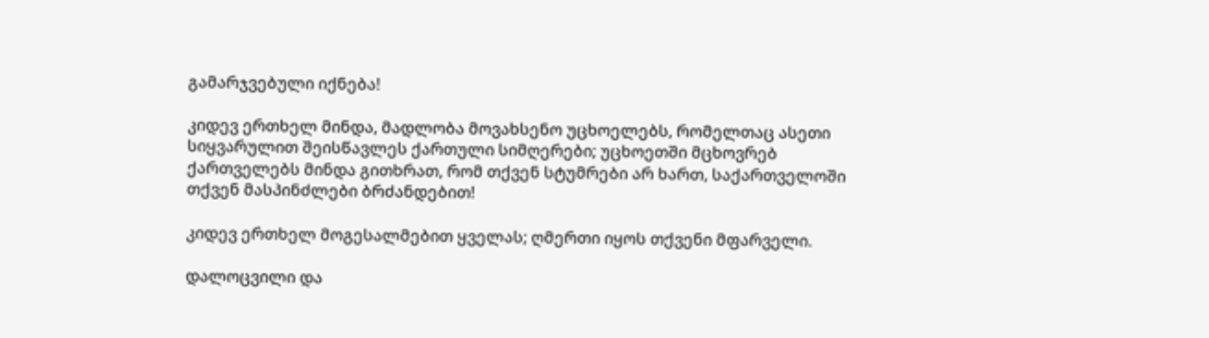გამარჯვებული იქნება!

კიდევ ერთხელ მინდა, მადლობა მოვახსენო უცხოელებს, რომელთაც ასეთი სიყვარულით შეისწავლეს ქართული სიმღერები; უცხოეთში მცხოვრებ ქართველებს მინდა გითხრათ, რომ თქვენ სტუმრები არ ხართ, საქართველოში თქვენ მასპინძლები ბრძანდებით!

კიდევ ერთხელ მოგესალმებით ყველას; ღმერთი იყოს თქვენი მფარველი.

დალოცვილი და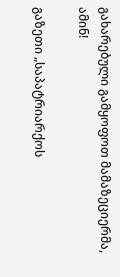გახარებული გამყოფოთ მამაზეციერმა, ამინ!

გაზეთი „საპატრიარქოს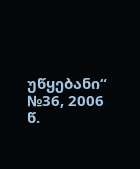უწყებანი“ №36, 2006 წ.